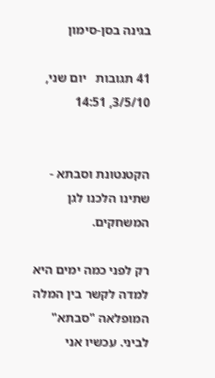בגינה בסן-סימון

41 תגובות   יום שני, 3/5/10, 14:51


הקטנטונת וסבתא - שתינו הלכנו לגן המשחקים.

רק לפני כמה ימים היא למדה לקשר בין המלה המופלאה "סבתא" לביני. עכשיו אני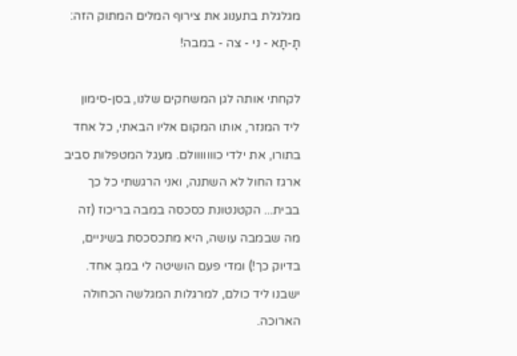מגלגלת בתענוג את צירוף המלים המתוק הזה: תָ-תָא - ני - צה - במבה!

לקחתי אותה לגן המשחקים שלנו, בסן-סימון ליד המנזר, אותו המקום אליו הבאתי, כל אחד בתורו, את ילדי כווווווולם. מעגל המטפלות סביב ארגז החול לא השתנה, ואני הרגשתי כל כך בבית... הקטנטונת כסכסה במבה בריכוז (זה מה שבמבה עושה, היא מתכסכסת בשיניים, בדיוק כך!) ומדי פעם הושיטה לי במבְּ אחד. ישבנו ליד כולם, למרגלות המגלשה הכחולה הארוכה.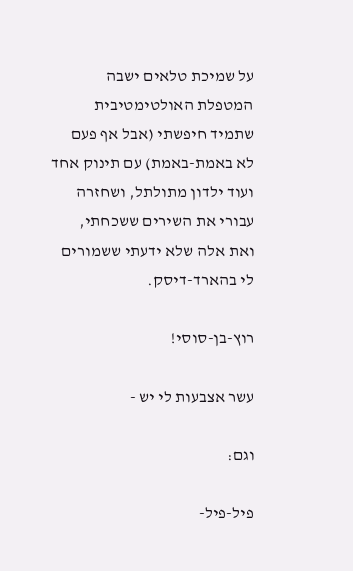על שמיכת טלאים ישבה המטפלת האולטימטיבית שתמיד חיפשתי (אבל אף פעם לא באמת-באמת) עם תינוק אחד ועוד ילדון מתולתל, ושחזרה עבורי את השירים ששכחתי, ואת אלה שלא ידעתי ששמורים לי בהארד-דיסק.

רוץ-בן-סוסי!

עשר אצבעות לי יש -

וגם:

פיל-פיל-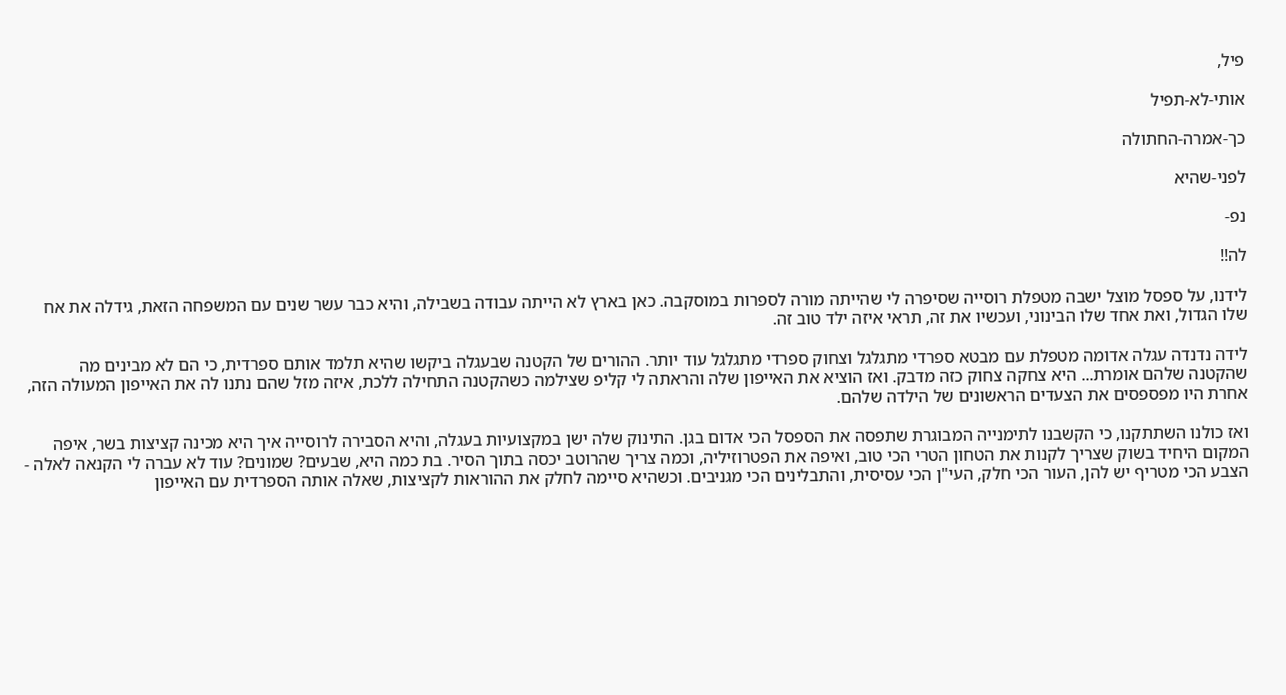פיל,

אותי-לא-תפיל

כך-אמרה-החתולה

לפני-שהיא

נפ-

לה!!

לידנו, על ספסל מוצל ישבה מטפלת רוסייה שסיפרה לי שהייתה מורה לספרות במוסקבה. כאן בארץ לא הייתה עבודה בשבילה, והיא כבר עשר שנים עם המשפחה הזאת, גידלה את אח שלו הגדול, ואת אחד שלו הבינוני, ועכשיו את זה, תראי איזה ילד טוב זה.

לידה נדנדה עגלה אדומה מטפלת עם מבטא ספרדי מתגלגל וצחוק ספרדי מתגלגל עוד יותר. ההורים של הקטנה שבעגלה ביקשו שהיא תלמד אותם ספרדית, כי הם לא מבינים מה שהקטנה שלהם אומרת... היא צחקה צחוק כזה מדבק. ואז הוציא את האייפון שלה והראתה לי קליפ שצילמה כשהקטנה התחילה ללכת, איזה מזל שהם נתנו לה את האייפון המעולה הזה, אחרת היו מפספסים את הצעדים הראשונים של הילדה שלהם.

ואז כולנו השתתקנו, כי הקשבנו לתימנייה המבוגרת שתפסה את הספסל הכי אדום בגן. התינוק שלה ישן במקצועיות בעגלה, והיא הסבירה לרוסייה איך היא מכינה קציצות בשר, איפה המקום היחיד בשוק שצריך לקנות את הטחון הטרי הכי טוב, ואיפה את הפטרוזיליה, וכמה צריך שהרוטב יכסה בתוך הסיר. בת כמה היא, שבעים? שמונים? עוד לא עברה לי הקנאה לאלה - הצבע הכי מטריף יש להן, העור הכי חלק, העי"ן הכי עסיסית, והתבלינים הכי מגניבים. וכשהיא סיימה לחלק את ההוראות לקציצות, שאלה אותה הספרדית עם האייפון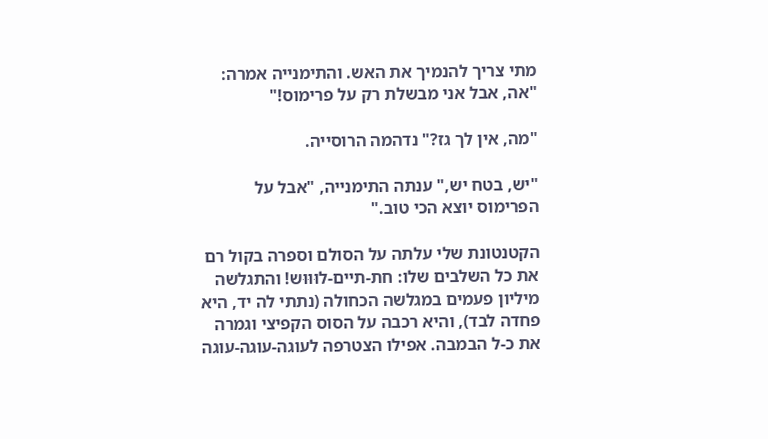מתי צריך להנמיך את האש. והתימנייה אמרה: "אה, אבל אני מבשלת רק על פרימוס!"

"מה, אין לך גז?" נדהמה הרוסייה.

"יש, בטח יש," ענתה התימנייה, "אבל על הפרימוס יוצא הכי טוב."

הקטנטונת שלי עלתה על הסולם וספרה בקול רם את כל השלבים שלו: חת-תיים-לוּוּוּש! והתגלשה  מיליון פעמים במגלשה הכחולה (נתתי לה יד, היא פחדה לבד), והיא רכבה על הסוס הקפיצי וגמרה את כ-ל הבמבה. אפילו הצטרפה לעוגה-עוגה-עוגה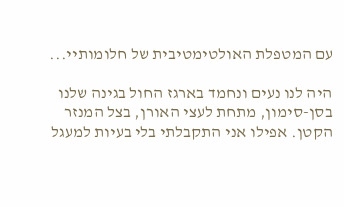עם המטפלת האולטימטיבית של חלומותיי...

היה לנו נעים ונחמד בארגז החול בגינה שלנו בסן-סימון, מתחת לעצי האורן, בצל המנזר הקטן. אפילו אני התקבלתי בלי בעיות למעגל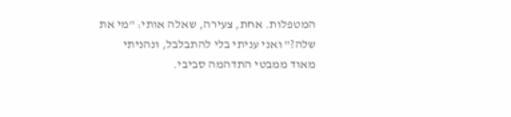המטפלות. אחת, צעירה, שאלה אותי: "מי את שלה?" ואני עניתי בלי להתבלבל, ונהניתי מאוד ממבטי התדהמה סביבי.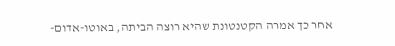אחר כך אמרה הקטנטונת שהיא רוצה הביתה, באוטו-אדום-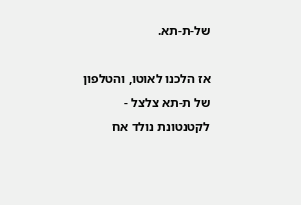של-ת-תא.

אז הלכנו לאוטו, והטלפון של ת-תא צלצל - לקטנטונת נולד אח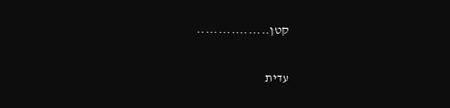קטן.................

עדית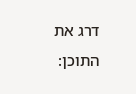דרג את התוכן: